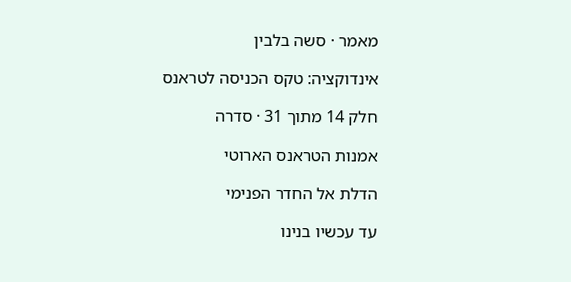מאמר · סשה בלבין

אינדוקציה: טקס הכניסה לטראנס

חלק 14 מתוך 31 · סדרה

אמנות הטראנס הארוטי

הדלת אל החדר הפנימי

עד עכשיו בנינו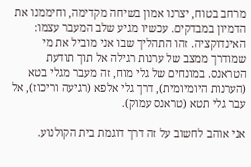מרחב בטוח, יצרנו אמון בשיחה מקדימה, וחיממנו את הדמיון במבדקים. עכשיו מגיע שלב המעבר עצמו: האינדוקציה. זהו התהליך שבו אני מוביל את מי שמודרך ממצב של ערנות רגילה אל תוך תודעת הטראנס. במונחים של גלי מוח, זה מעבר מגלי בטא (הערנות היומיומית), דרך גלי אלפא (רגיעה וריכוז), אל עבר גלי תטא (טראנס עמוק).

אני אוהב לחשוב על זה דרך דוגמת בית הקולנוע.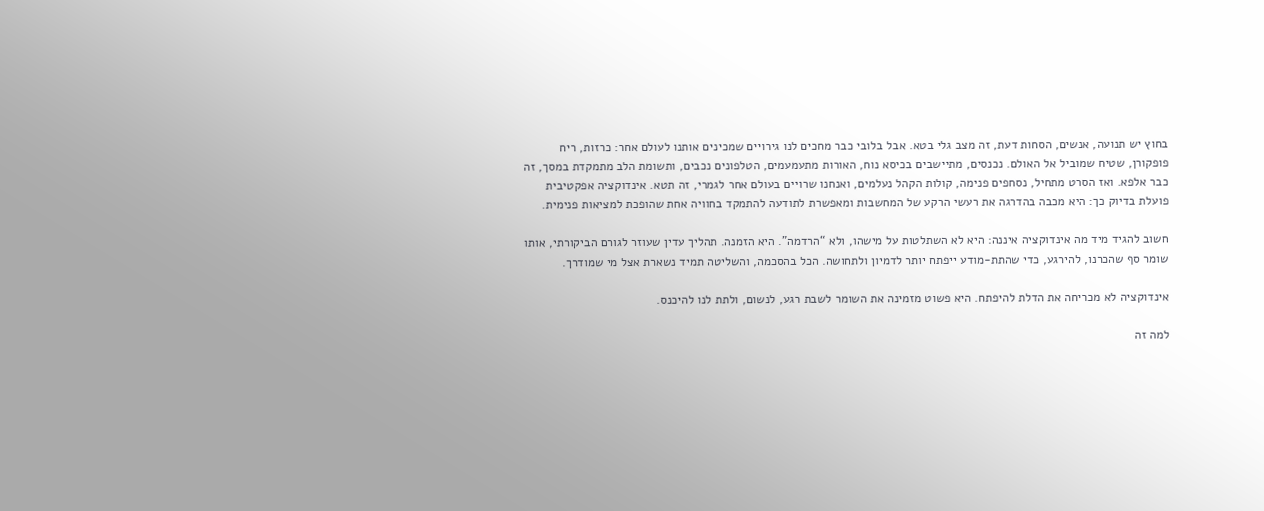בחוץ יש תנועה, אנשים, הסחות דעת, זה מצב גלי בטא. אבל בלובי כבר מחכים לנו גירויים שמכינים אותנו לעולם אחר: כרזות, ריח פופקורן, שטיח שמוביל אל האולם. נכנסים, מתיישבים בכיסא נוח, האורות מתעמעמים, הטלפונים נכבים, ותשומת הלב מתמקדת במסך, זה כבר אלפא. ואז הסרט מתחיל, נסחפים פנימה, קולות הקהל נעלמים, ואנחנו שרויים בעולם אחר לגמרי, זה תטא. אינדוקציה אפקטיבית פועלת בדיוק כך: היא מכבה בהדרגה את רעשי הרקע של המחשבות ומאפשרת לתודעה להתמקד בחוויה אחת שהופכת למציאות פנימית.

חשוב להגיד מיד מה אינדוקציה איננה: היא לא השתלטות על מישהו, ולא “הרדמה”. היא הזמנה. תהליך עדין שעוזר לגורם הביקורתי, אותו שומר סף שהכרנו, להירגע, כדי שהתת-מודע ייפתח יותר לדמיון ולתחושה. הכל בהסכמה, והשליטה תמיד נשארת אצל מי שמודרך.

אינדוקציה לא מכריחה את הדלת להיפתח. היא פשוט מזמינה את השומר לשבת רגע, לנשום, ולתת לנו להיכנס.

למה זה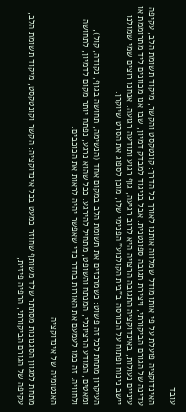עובד

האינדוקציה פועלת על פי אותו מודל שמלווה אותנו לאורך כל הדרך: קונטקסט והקשר, מיקוד תשומת הלב, עקיפה עדינה של הגורם הביקורתי, ויצירת תגובה ספונטנית. אבל בניגוד למבדק דמיון, שבו אנו מכוונים ליד מתרוממת או עיניים נעולות, באינדוקציה התגובה הרצויה היא לרוב רגיעה, גוף רגוע ותודעה רגועה. אנחנו רוצים שמי שמולנו יישב נינוח ופתוח על הכורסה ב”בית הקולנוע” הפנימי שלו, מוכן לספוג את הסרט שיוקרן.

העיקרון מתחת לכל זה פשוט: כשמרכזים את תשומת הלב במקום אחד (הנשימה, תחושה בגוף, נקודה, קול), ומאטים, המודע הרציונלי, המנתח והשופט, מתחיל להירגע. ככל שהוא נרגע, נפתח יותר מקום לדמיון, לתחושה ולחוויה. זה כמו לעמעם את האורות בחדר כדי שאפשר יהיה לראות את הכוכבים.

האנטומיה של אינדוקציה

מתחת למגוון הסגנונות מסתתר שלד משותף שחוזר כמעט בכל אינדוקציה: הקשר וקונטקסט, מיקוד תשומת הלב, עקיפה של הגורם הביקורתי, הרפיה פיזית,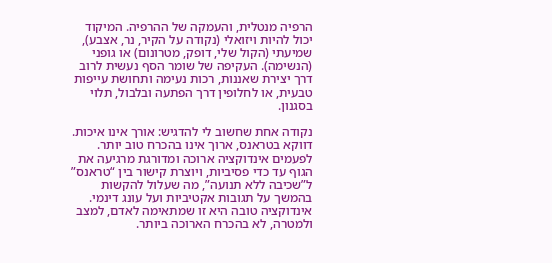הרפיה מנטלית, והעמקה של ההרפיה. המיקוד יכול להיות ויזואלי (נקודה על הקיר, נר, אצבע), שמיעתי (הקול שלי, דופק, מטרונום) או גופני (הנשימה). העקיפה של שומר הסף נעשית לרוב דרך יצירת שאננות, רכות נעימה ותחושת עייפות טבעית, או לחלופין דרך הפתעה ובלבול, תלוי בסגנון.

נקודה אחת שחשוב לי להדגיש: אורך אינו איכות. דווקא בטראנס, ארוך אינו בהכרח טוב יותר. לפעמים אינדוקציה ארוכה ומדורגת מרגיעה את הגוף עד כדי פסיביות, ויוצרת קישור בין “טראנס” ל”שכיבה ללא תנועה”, מה שעלול להקשות בהמשך על תגובות אקטיביות ועל עונג דינמי. אינדוקציה טובה היא זו שמתאימה לאדם, למצב ולמטרה, לא בהכרח הארוכה ביותר.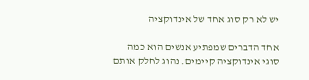יש לא רק סוג אחד של אינדוקציה

אחד הדברים שמפתיע אנשים הוא כמה סוגי אינדוקציה קיימים. נהוג לחלק אותם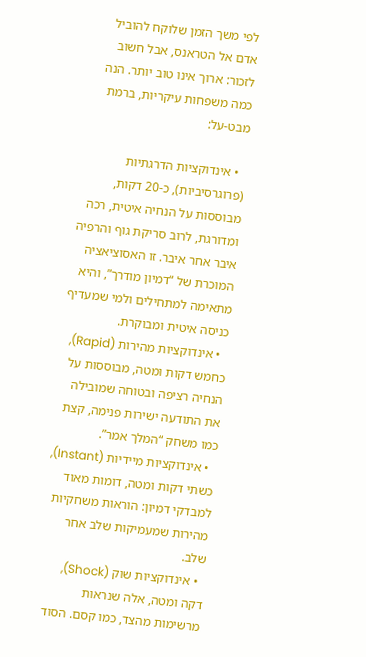לפי משך הזמן שלוקח להוביל אדם אל הטראנס, אבל חשוב לזכור: ארוך אינו טוב יותר. הנה כמה משפחות עיקריות, ברמת מבט-על:

  • אינדוקציות הדרגתיות (פרוגרסיביות), כ-20 דקות, מבוססות על הנחיה איטית, רכה ומדורגת, לרוב סריקת גוף והרפיה איבר אחר איבר. זו האסוציאציה המוכרת של “דמיון מודרך”, והיא מתאימה למתחילים ולמי שמעדיף כניסה איטית ומבוקרת.
  • אינדוקציות מהירות (Rapid), כחמש דקות ומטה, מבוססות על הנחיה רציפה ובטוחה שמובילה את התודעה ישירות פנימה, קצת כמו משחק “המלך אמר”.
  • אינדוקציות מיידיות (Instant), כשתי דקות ומטה, דומות מאוד למבדקי דמיון: הוראות משחקיות מהירות שמעמיקות שלב אחר שלב.
  • אינדוקציות שוק (Shock), דקה ומטה, אלה שנראות מרשימות מהצד, כמו קסם. הסוד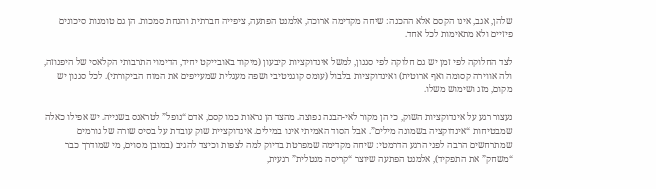שלהן, אגב, אינו הקסם אלא ההכנה: שיחה מקדימה ארוכה, אלמנט הפתעה, ציפייה חברתית והנחת סמכות. הן גם טומנות סיכונים פיזיים ולא מתאימות לכל אחד.

לצד החלוקה לפי זמן יש גם חלוקה לפי סגנון, למשל אינדוקציות קיבעון (מיקוד באובייקט יחיד, הדימוי התרבותי הקלאסי של היפנוזה, ולה אווירה קסומה ואף ארוטית) ואינדוקציות בלבול (עומס קוגניטיבי ושפה מעגלית שמעייפים את המוח הביקורתי). לכל סגנון יש מקום, מזג ושימוש משלו.

נעצור רגע על אינדוקציות השוק, כי הן מקור לאי-הבנה נפוצה. מהצד הן נראות כמו קסם, אדם “נופל” לטראנס בשנייה. יש אפילו כאלה שמבטיחות “אינדוקציה בשמונה מילים”. אבל הסוד האמיתי אינו במילים. אינדוקציית שוק עובדת על בסיס שורה של גורמים שמתרחשים הרבה לפני הרגע הדרמטי: שיחה מקדימה שמפרטת בדיוק למה לצפות וכיצד להגיב (במובן מסוים, מי שמודרך כבר “משחק” את התפקיד), אלמנט הפתעה שיוצר “קריסה מנטלית” רגעית,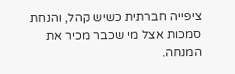ציפייה חברתית כשיש קהל, והנחת סמכות אצל מי שכבר מכיר את המנחה.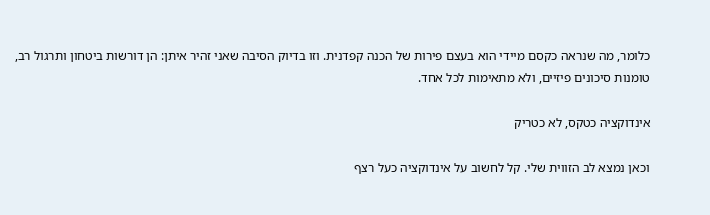כלומר, מה שנראה כקסם מיידי הוא בעצם פירות של הכנה קפדנית. וזו בדיוק הסיבה שאני זהיר איתן: הן דורשות ביטחון ותרגול רב, טומנות סיכונים פיזיים, ולא מתאימות לכל אחד.

אינדוקציה כטקס, לא כטריק

וכאן נמצא לב הזווית שלי. קל לחשוב על אינדוקציה כעל רצף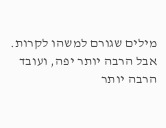מילים שגורם למשהו לקרות. אבל הרבה יותר יפה, ועובד הרבה יותר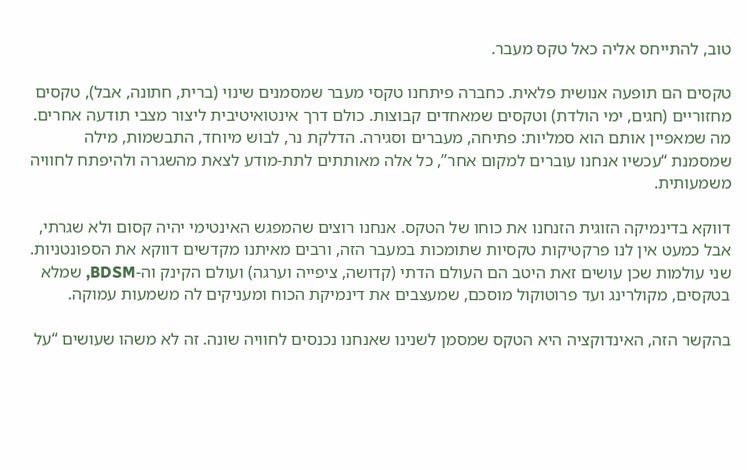טוב, להתייחס אליה כאל טקס מעבר.

טקסים הם תופעה אנושית פלאית. כחברה פיתחנו טקסי מעבר שמסמנים שינוי (ברית, חתונה, אבל), טקסים מחזוריים (חגים, ימי הולדת) וטקסים שמאחדים קבוצות. כולם דרך אינטואיטיבית ליצור מצבי תודעה אחרים. מה שמאפיין אותם הוא סמליות: פתיחה, מעברים וסגירה. הדלקת נר, לבוש מיוחד, התבשמות, מילה שמסמנת “עכשיו אנחנו עוברים למקום אחר”, כל אלה מאותתים לתת-מודע לצאת מהשגרה ולהיפתח לחוויה משמעותית.

דווקא בדינמיקה הזוגית הזנחנו את כוחו של הטקס. אנחנו רוצים שהמפגש האינטימי יהיה קסום ולא שגרתי, אבל כמעט אין לנו פרקטיקות טקסיות שתומכות במעבר הזה, ורבים מאיתנו מקדשים דווקא את הספונטניות. שני עולמות שכן עושים זאת היטב הם העולם הדתי (קדושה, ציפייה וערגה) ועולם הקינק וה-BDSM, שמלא בטקסים, מקולרינג ועד פרוטוקול מוסכם, שמעצבים את דינמיקת הכוח ומעניקים לה משמעות עמוקה.

בהקשר הזה, האינדוקציה היא הטקס שמסמן לשנינו שאנחנו נכנסים לחוויה שונה. זה לא משהו שעושים “על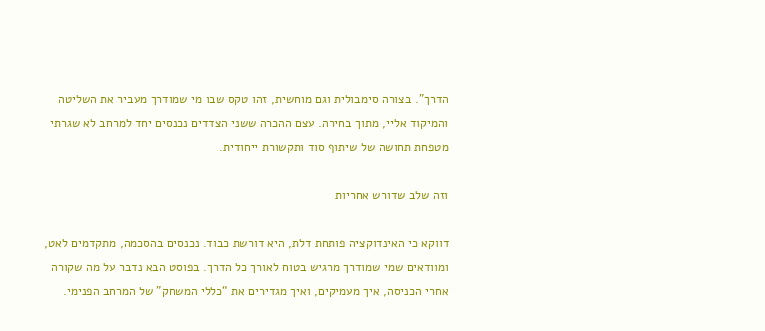הדרך”. בצורה סימבולית וגם מוחשית, זהו טקס שבו מי שמודרך מעביר את השליטה והמיקוד אליי, מתוך בחירה. עצם ההכרה ששני הצדדים נכנסים יחד למרחב לא שגרתי מטפחת תחושה של שיתוף סוד ותקשורת ייחודית.

וזה שלב שדורש אחריות

דווקא כי האינדוקציה פותחת דלת, היא דורשת כבוד. נכנסים בהסכמה, מתקדמים לאט, ומוודאים שמי שמודרך מרגיש בטוח לאורך כל הדרך. בפוסט הבא נדבר על מה שקורה אחרי הכניסה, איך מעמיקים, ואיך מגדירים את “כללי המשחק” של המרחב הפנימי.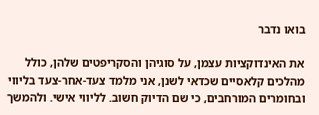בואו נדבר

את האינדוקציות עצמן, על סוגיהן והסקריפטים שלהן, כולל מהלכים קלאסיים שכדאי לשנן, אני מלמד צעד-אחר-צעד בליווי ובחומרים המורחבים, כי שם הדיוק חשוב. לליווי אישי. ולהמשך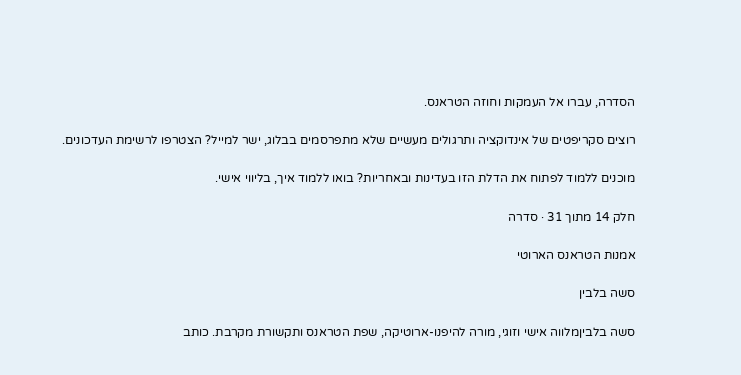הסדרה, עברו אל העמקות וחוזה הטראנס.

רוצים סקריפטים של אינדוקציה ותרגולים מעשיים שלא מתפרסמים בבלוג, ישר למייל? הצטרפו לרשימת העדכונים.

מוכנים ללמוד לפתוח את הדלת הזו בעדינות ובאחריות? בואו ללמוד איך, בליווי אישי.

חלק 14 מתוך 31 · סדרה

אמנות הטראנס הארוטי

סשה בלבין

סשה בלביןמלווה אישי וזוגי, מורה להיפנו-ארוטיקה, שפת הטראנס ותקשורת מקרבת. כותב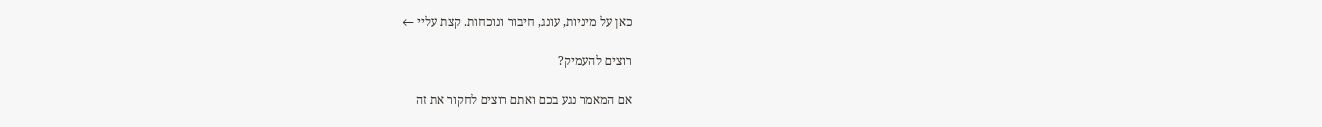כאן על מיניות, עונג, חיבור ונוכחות. קצת עליי ←

רוצים להעמיק?

אם המאמר נגע בכם ואתם רוצים לחקור את זה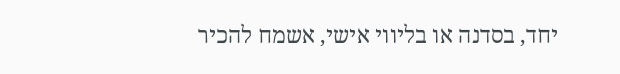יחד, בסדנה או בליווי אישי, אשמח להכיר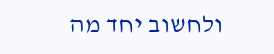ולחשוב יחד מה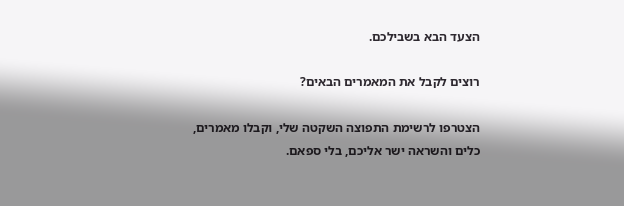הצעד הבא בשבילכם.

רוצים לקבל את המאמרים הבאים?

הצטרפו לרשימת התפוצה השקטה שלי, וקבלו מאמרים, כלים והשראה ישר אליכם, בלי ספאם.